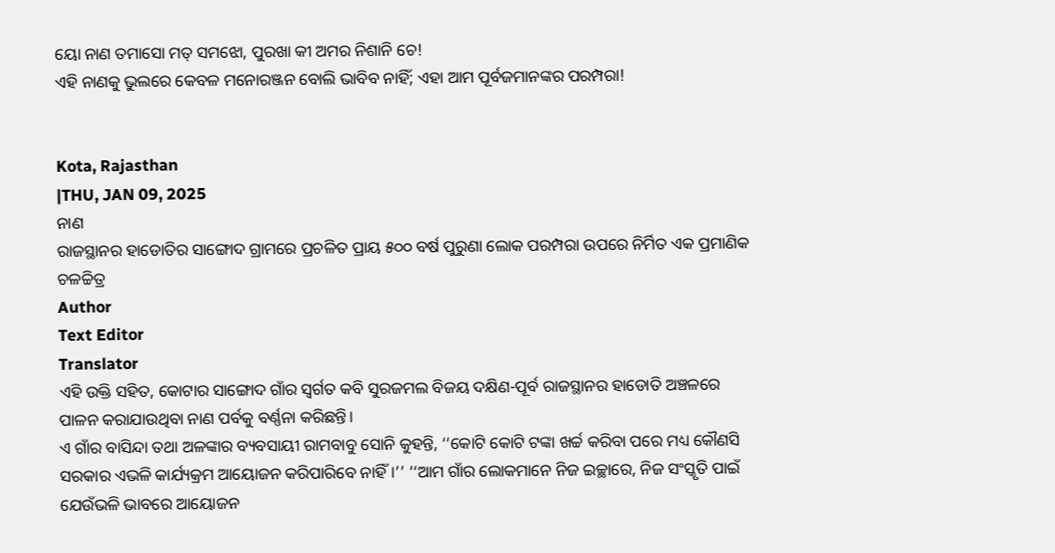ୟୋ ନାଣ ତମାସୋ ମତ୍ ସମଝୋ, ପୁରଖା କୀ ଅମର ନିଶାନି ଚେ!
ଏହି ନାଣକୁ ଭୁଲରେ କେବଳ ମନୋରଞ୍ଜନ ବୋଲି ଭାବିବ ନାହିଁ; ଏହା ଆମ ପୂର୍ବଜମାନଙ୍କର ପରମ୍ପରା!


Kota, Rajasthan
|THU, JAN 09, 2025
ନାଣ
ରାଜସ୍ଥାନର ହାଡୋତିର ସାଙ୍ଗୋଦ ଗ୍ରାମରେ ପ୍ରଚଳିତ ପ୍ରାୟ ୫୦୦ ବର୍ଷ ପୁରୁଣା ଲୋକ ପରମ୍ପରା ଉପରେ ନିର୍ମିତ ଏକ ପ୍ରମାଣିକ ଚଳଚ୍ଚିତ୍ର
Author
Text Editor
Translator
ଏହି ଉକ୍ତି ସହିତ, କୋଟାର ସାଙ୍ଗୋଦ ଗାଁର ସ୍ୱର୍ଗତ କବି ସୁରଜମଲ ବିଜୟ ଦକ୍ଷିଣ-ପୂର୍ବ ରାଜସ୍ଥାନର ହାଡୋତି ଅଞ୍ଚଳରେ ପାଳନ କରାଯାଉଥିବା ନାଣ ପର୍ବକୁ ବର୍ଣ୍ଣନା କରିଛନ୍ତି।
ଏ ଗାଁର ବାସିନ୍ଦା ତଥା ଅଳଙ୍କାର ବ୍ୟବସାୟୀ ରାମବାବୁ ସୋନି କୁହନ୍ତି, ‘‘କୋଟି କୋଟି ଟଙ୍କା ଖର୍ଚ୍ଚ କରିବା ପରେ ମଧ୍ୟ କୌଣସି ସରକାର ଏଭଳି କାର୍ଯ୍ୟକ୍ରମ ଆୟୋଜନ କରିପାରିବେ ନାହିଁ।’’ ‘‘ଆମ ଗାଁର ଲୋକମାନେ ନିଜ ଇଚ୍ଛାରେ, ନିଜ ସଂସ୍କୃତି ପାଇଁ ଯେଉଁଭଳି ଭାବରେ ଆୟୋଜନ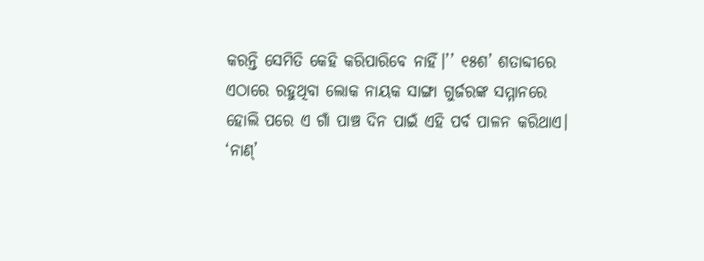କରନ୍ତି ସେମିତି କେହି କରିପାରିବେ ନାହିଁ।’’ ୧୫ଶ’ ଶତାବ୍ଦୀରେ ଏଠାରେ ରହୁଥିବା ଲୋକ ନାୟକ ସାଙ୍ଗା ଗୁର୍ଜରଙ୍କ ସମ୍ମାନରେ ହୋଲି ପରେ ଏ ଗାଁ ପାଞ୍ଚ ଦିନ ପାଇଁ ଏହି ପର୍ବ ପାଳନ କରିଥାଏ।
‘ନାଣ୍’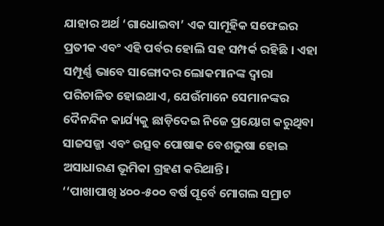ଯାହାର ଅର୍ଥ ‘ଗାଧୋଇବା’ ଏକ ସାମୂହିକ ସଫେଇର ପ୍ରତୀକ ଏବଂ ଏହି ପର୍ବର ହୋଲି ସହ ସମ୍ପର୍କ ରହିଛି । ଏହା ସମ୍ପୂର୍ଣ୍ଣ ଭାବେ ସାଙ୍ଗୋଦର ଲୋକମାନଙ୍କ ଦ୍ୱାରା ପରିଚାଳିତ ହୋଇଥାଏ, ଯେଉଁମାନେ ସେମାନଙ୍କର ଦୈନନ୍ଦିନ କାର୍ଯ୍ୟକୁ ଛାଡ଼ିଦେଇ ନିଜେ ପ୍ରୟୋଗ କରୁଥିବା ସାଜସଜ୍ଜା ଏବଂ ଉତ୍ସବ ପୋଷାକ ବେଶଭୁଷା ହୋଇ ଅସାଧାରଣ ଭୂମିକା ଗ୍ରହଣ କରିଥାନ୍ତି।
‘‘ପାଖାପାଖି ୪୦୦-୫୦୦ ବର୍ଷ ପୂର୍ବେ ମୋଗଲ ସମ୍ରାଟ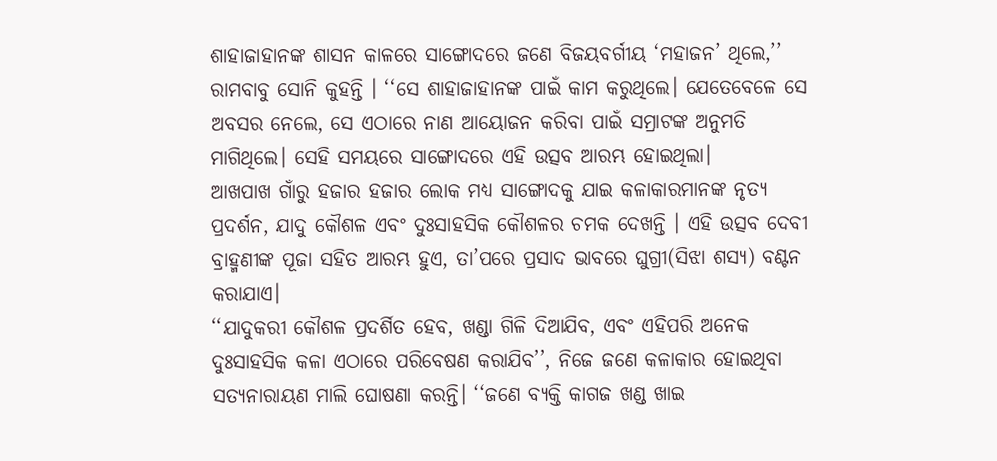ଶାହାଜାହାନଙ୍କ ଶାସନ କାଳରେ ସାଙ୍ଗୋଦରେ ଜଣେ ବିଜୟବର୍ଗୀୟ ‘ମହାଜନ’ ଥିଲେ,’’ ରାମବାବୁ ସୋନି କୁହନ୍ତି । ‘‘ସେ ଶାହାଜାହାନଙ୍କ ପାଇଁ କାମ କରୁଥିଲେ। ଯେତେବେଳେ ସେ ଅବସର ନେଲେ, ସେ ଏଠାରେ ନାଣ ଆୟୋଜନ କରିବା ପାଇଁ ସମ୍ରାଟଙ୍କ ଅନୁମତି ମାଗିଥିଲେ। ସେହି ସମୟରେ ସାଙ୍ଗୋଦରେ ଏହି ଉତ୍ସବ ଆରମ୍ଭ ହୋଇଥିଲା।
ଆଖପାଖ ଗାଁରୁ ହଜାର ହଜାର ଲୋକ ମଧ୍ୟ ସାଙ୍ଗୋଦକୁ ଯାଇ କଳାକାରମାନଙ୍କ ନୃତ୍ୟ ପ୍ରଦର୍ଶନ, ଯାଦୁ କୌଶଳ ଏବଂ ଦୁଃସାହସିକ କୌଶଳର ଚମକ ଦେଖନ୍ତି । ଏହି ଉତ୍ସବ ଦେବୀ ବ୍ରାହ୍ମଣୀଙ୍କ ପୂଜା ସହିତ ଆରମ୍ଭ ହୁଏ, ତା’ପରେ ପ୍ରସାଦ ଭାବରେ ଘୁଗ୍ରୀ(ସିଝା ଶସ୍ୟ) ବଣ୍ଟନ କରାଯାଏ।
‘‘ଯାଦୁକରୀ କୌଶଳ ପ୍ରଦର୍ଶିତ ହେବ, ଖଣ୍ଡା ଗିଳି ଦିଆଯିବ, ଏବଂ ଏହିପରି ଅନେକ ଦୁଃସାହସିକ କଳା ଏଠାରେ ପରିବେଷଣ କରାଯିବ’’, ନିଜେ ଜଣେ କଳାକାର ହୋଇଥିବା ସତ୍ୟନାରାୟଣ ମାଲି ଘୋଷଣା କରନ୍ତି। ‘‘ଜଣେ ବ୍ୟକ୍ତି କାଗଜ ଖଣ୍ଡ ଖାଇ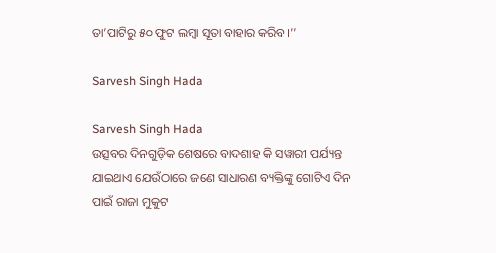ତା’ପାଟିରୁ ୫୦ ଫୁଟ ଲମ୍ବା ସୂତା ବାହାର କରିବ।’’

Sarvesh Singh Hada

Sarvesh Singh Hada
ଉତ୍ସବର ଦିନଗୁଡ଼ିକ ଶେଷରେ ବାଦଶାହ କି ସୱାରୀ ପର୍ଯ୍ୟନ୍ତ ଯାଇଥାଏ ଯେଉଁଠାରେ ଜଣେ ସାଧାରଣ ବ୍ୟକ୍ତିଙ୍କୁ ଗୋଟିଏ ଦିନ ପାଇଁ ରାଜା ମୁକୁଟ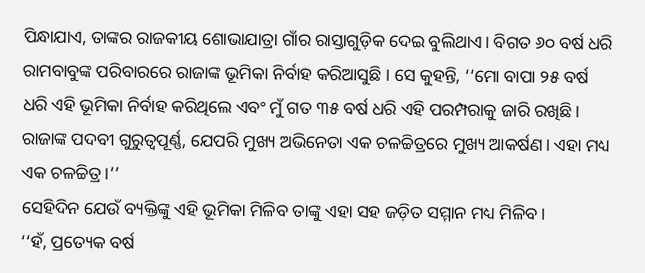ପିନ୍ଧାଯାଏ, ତାଙ୍କର ରାଜକୀୟ ଶୋଭାଯାତ୍ରା ଗାଁର ରାସ୍ତାଗୁଡ଼ିକ ଦେଇ ବୁଲିଥାଏ। ବିଗତ ୬୦ ବର୍ଷ ଧରି ରାମବାବୁଙ୍କ ପରିବାରରେ ରାଜାଙ୍କ ଭୂମିକା ନିର୍ବାହ କରିଆସୁଛି । ସେ କୁହନ୍ତି, ‘‘ମୋ ବାପା ୨୫ ବର୍ଷ ଧରି ଏହି ଭୂମିକା ନିର୍ବାହ କରିଥିଲେ ଏବଂ ମୁଁ ଗତ ୩୫ ବର୍ଷ ଧରି ଏହି ପରମ୍ପରାକୁ ଜାରି ରଖିଛି। ରାଜାଙ୍କ ପଦବୀ ଗୁରୁତ୍ୱପୂର୍ଣ୍ଣ, ଯେପରି ମୁଖ୍ୟ ଅଭିନେତା ଏକ ଚଳଚ୍ଚିତ୍ରରେ ମୁଖ୍ୟ ଆକର୍ଷଣ। ଏହା ମଧ୍ୟ ଏକ ଚଳଚ୍ଚିତ୍ର।’’
ସେହିଦିନ ଯେଉଁ ବ୍ୟକ୍ତିଙ୍କୁ ଏହି ଭୂମିକା ମିଳିବ ତାଙ୍କୁ ଏହା ସହ ଜଡ଼ିତ ସମ୍ମାନ ମଧ୍ୟ ମିଳିବ।
‘‘ହଁ, ପ୍ରତ୍ୟେକ ବର୍ଷ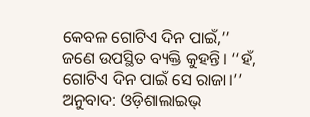କେବଳ ଗୋଟିଏ ଦିନ ପାଇଁ,’’ ଜଣେ ଉପସ୍ଥିତ ବ୍ୟକ୍ତି କୁହନ୍ତି। ‘‘ହଁ, ଗୋଟିଏ ଦିନ ପାଇଁ ସେ ରାଜା।’’
ଅନୁବାଦ: ଓଡ଼ିଶାଲାଇଭ୍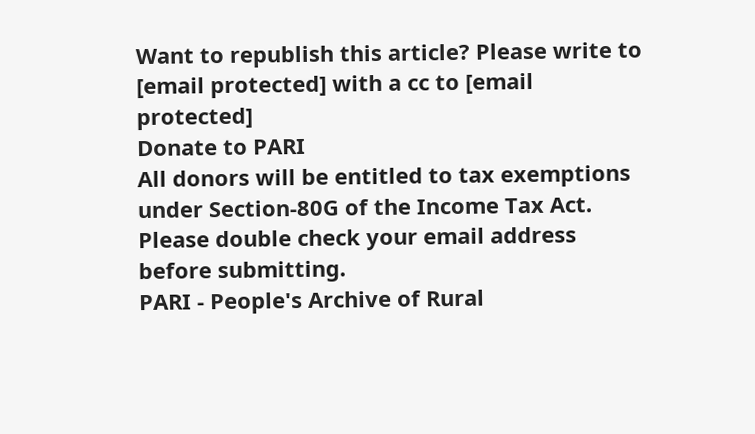Want to republish this article? Please write to [email protected] with a cc to [email protected]
Donate to PARI
All donors will be entitled to tax exemptions under Section-80G of the Income Tax Act. Please double check your email address before submitting.
PARI - People's Archive of Rural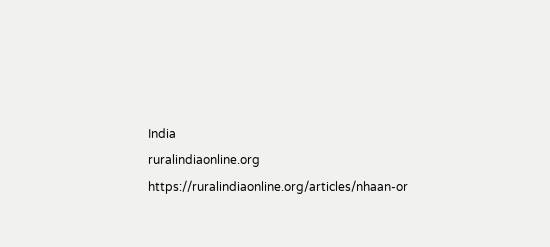India
ruralindiaonline.org
https://ruralindiaonline.org/articles/nhaan-or